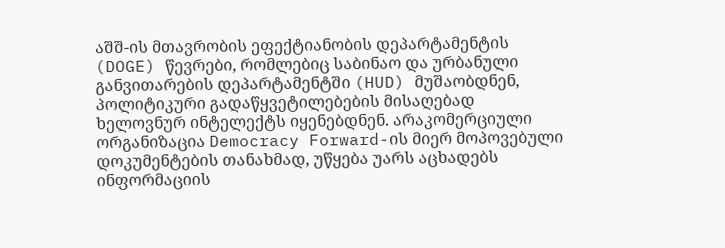აშშ-ის მთავრობის ეფექტიანობის დეპარტამენტის (DOGE) წევრები, რომლებიც საბინაო და ურბანული განვითარების დეპარტამენტში (HUD) მუშაობდნენ, პოლიტიკური გადაწყვეტილებების მისაღებად ხელოვნურ ინტელექტს იყენებდნენ. არაკომერციული ორგანიზაცია Democracy Forward-ის მიერ მოპოვებული დოკუმენტების თანახმად, უწყება უარს აცხადებს ინფორმაციის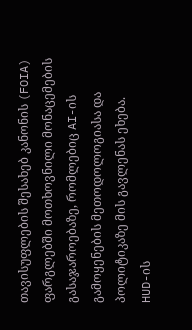თავისუფლების შესახებ კანონის (FOIA) ფარგლებში მოთხოვნილი მონაცემების გასაჯაროებაზე, რომლებიც AI-ის გამოყენების მეთოდოლოგიასა და პოლიტიკაზე მის გავლენას ეხება.
HUD-ის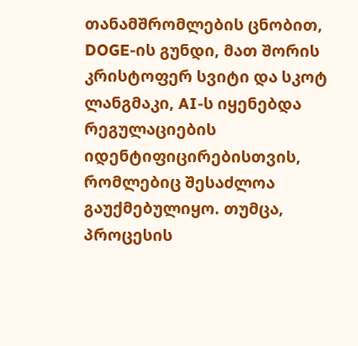თანამშრომლების ცნობით, DOGE-ის გუნდი, მათ შორის კრისტოფერ სვიტი და სკოტ ლანგმაკი, AI-ს იყენებდა რეგულაციების იდენტიფიცირებისთვის, რომლებიც შესაძლოა გაუქმებულიყო. თუმცა, პროცესის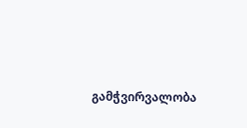გამჭვირვალობა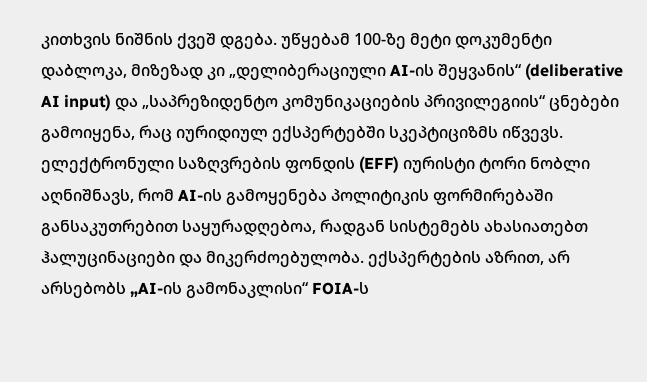კითხვის ნიშნის ქვეშ დგება. უწყებამ 100-ზე მეტი დოკუმენტი დაბლოკა, მიზეზად კი „დელიბერაციული AI-ის შეყვანის“ (deliberative AI input) და „საპრეზიდენტო კომუნიკაციების პრივილეგიის“ ცნებები გამოიყენა, რაც იურიდიულ ექსპერტებში სკეპტიციზმს იწვევს.
ელექტრონული საზღვრების ფონდის (EFF) იურისტი ტორი ნობლი აღნიშნავს, რომ AI-ის გამოყენება პოლიტიკის ფორმირებაში განსაკუთრებით საყურადღებოა, რადგან სისტემებს ახასიათებთ ჰალუცინაციები და მიკერძოებულობა. ექსპერტების აზრით, არ არსებობს „AI-ის გამონაკლისი“ FOIA-ს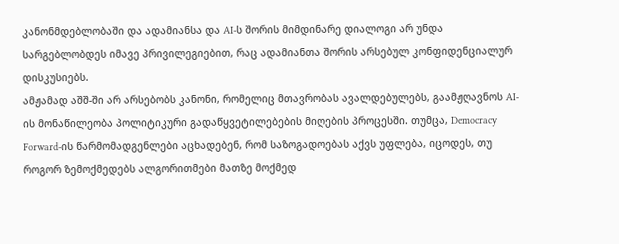კანონმდებლობაში და ადამიანსა და AI-ს შორის მიმდინარე დიალოგი არ უნდა სარგებლობდეს იმავე პრივილეგიებით, რაც ადამიანთა შორის არსებულ კონფიდენციალურ დისკუსიებს.
ამჟამად აშშ-ში არ არსებობს კანონი, რომელიც მთავრობას ავალდებულებს, გაამჟღავნოს AI-ის მონაწილეობა პოლიტიკური გადაწყვეტილებების მიღების პროცესში. თუმცა, Democracy Forward-ის წარმომადგენლები აცხადებენ, რომ საზოგადოებას აქვს უფლება, იცოდეს, თუ როგორ ზემოქმედებს ალგორითმები მათზე მოქმედ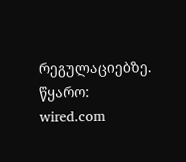რეგულაციებზე.
წყარო: wired.com